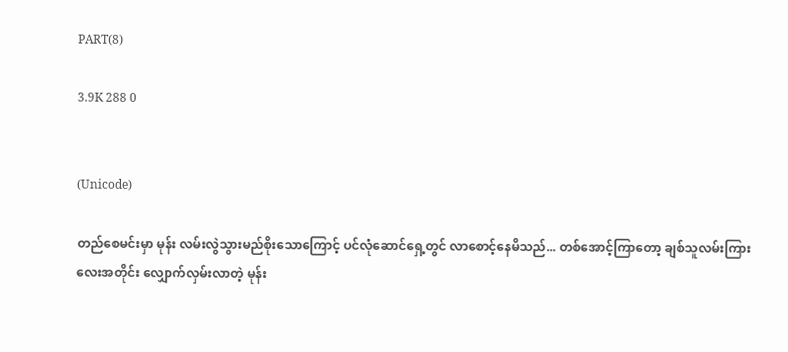PART(8)

3.9K 288 0


(Unicode)

တည်စေမင်းမှာ မုန်း လမ်းလွဲသွားမည်စိုးသောကြောင့် ပင်လုံဆောင်ရှေ့တွင် လာစောင့်နေမိသည်... တစ်အောင့်ကြာတော့ ချစ်သူလမ်းကြားလေးအတိုင်း လျှောက်လှမ်းလာတဲ့ မုန်း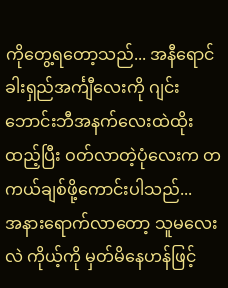ကိုတွေ့ရတော့သည်... အနီရောင်ခါးရှည်အင်္ကျီလေးကို ဂျင်းဘောင်းဘီအနက်လေးထဲထိုးထည့်ပြီး ဝတ်လာတဲ့ပုံလေးက တကယ်ချစ်ဖို့ကောင်းပါသည်...
အနားရောက်လာတော့ သူမလေးလဲ ကိုယ့်ကို မှတ်မိနေဟန်ဖြင့်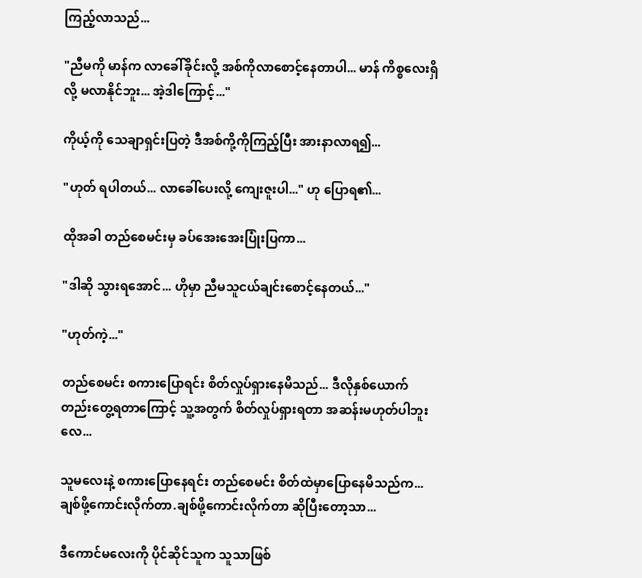ကြည့်လာသည်...

"ညီမကို မာန်က လာခေါ်ခိုင်းလို့ အစ်ကိုလာစောင့်နေတာပါ... မာန် ကိစ္စလေးရှိလို့ မလာနိုင်ဘူး... အဲ့ဒါကြောင့်..."

ကိုယ့်ကို သေချာရှင်းပြတဲ့ ဒီအစ်ကို့ကိုကြည့်ပြီး အားနာလာရ၍...

"ဟုတ် ရပါတယ်... လာခေါ်ပေးလို့ ကျေးဇူးပါ..." ဟု ပြောရ၏...

ထိုအခါ တည်စေမင်းမှ ခပ်အေးအေးပြုံးပြကာ...

"ဒါဆို သွားရအောင်... ဟိုမှာ ညီမသူငယ်ချင်းစောင့်နေတယ်..."

"ဟုတ်ကဲ့..."

တည်စေမင်း စကားပြောရင်း စိတ်လှုပ်ရှားနေမိသည်... ဒီလိုနှစ်ယောက်တည်းတွေ့ရတာကြောင့် သူ့အတွက် စိတ်လှုပ်ရှားရတာ အဆန်းမဟုတ်ပါဘူးလေ...

သူမလေးနဲ့ စကားပြောနေရင်း တည်စေမင်း စိတ်ထဲမှာပြောနေမိသည်က...
ချစ်ဖို့ကောင်းလိုက်တာ.ချစ်ဖို့ကောင်းလိုက်တာ ဆိုပြီးတော့သာ...

ဒီကောင်မလေးကို ပိုင်ဆိုင်သူက သူသာဖြစ်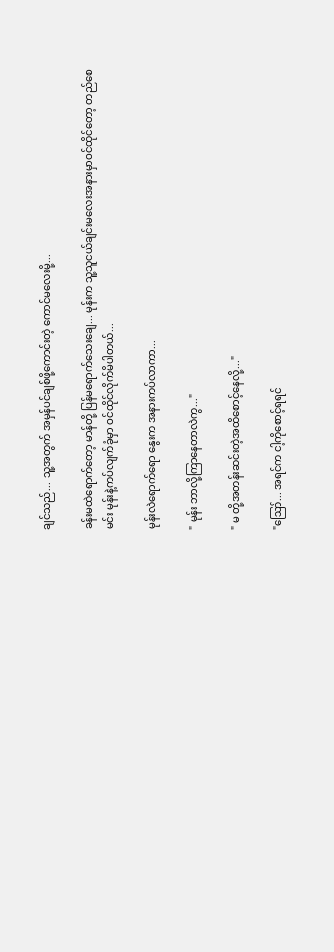ချင်သည်... သူ့အတွက် အမှန်ပင်ချစ်ဖို့ကောင်းတဲ့ ကောင်မလေးမို့...

ခန်းမထဲရောက်တော့ မာန်တို့ ပြန်မရောက်သေးချေ... မုန်းက သူ့သူငယ်ချင်းမလေးအနားမှာဝင်ထိုင်တော့ တည်စေမင်း မုန်းနဲ့ကပ်လျက်ခုံမှာ ဝင်ထိုင်လိုက်မိပါတယ်...

မုန်းလဲရောက်ရော နွေးက အနားကပ်လာကာ...

" မုန်း ဘာလို့ကြာနေတာလဲကွ..."

" မ တို့အတန်းဆင်းတဲ့အထိစောင့်နေလို့..."

"ဪ... အရင်က ငါ့ကိုစောင့်ရရင်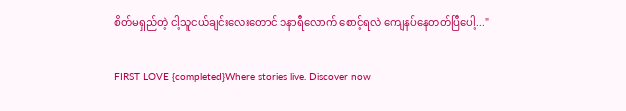စိတ်မရှည်တဲ့ ငါ့သူငယ်ချင်းလေးတောင် ၁နာရီလောက် စောင့်ရလဲ ကျေနပ်နေတတ်ပြီပေါ့..."

FIRST LOVE {completed}Where stories live. Discover now